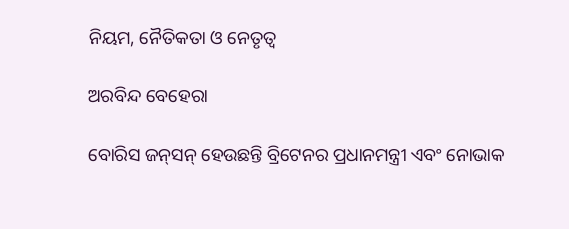ନିୟମ, ନୈତିକତା ଓ ନେତୃତ୍ବ

ଅରବିନ୍ଦ ବେହେରା

ବୋରିସ ଜନ୍‍ସନ୍‍ ହେଉଛନ୍ତି ବ୍ରିଟେନର ପ୍ରଧାନମନ୍ତ୍ରୀ ଏବଂ ନୋଭାକ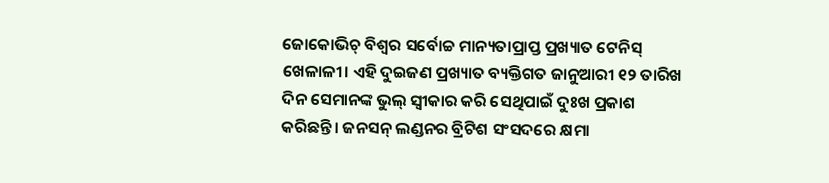ଜୋକୋଭିଚ୍‍ ବିଶ୍ୱର ସର୍ବୋଚ୍ଚ ମାନ୍ୟତାପ୍ରାପ୍ତ ପ୍ରଖ୍ୟାତ ଟେନିସ୍‍ ଖେଳାଳୀ। ଏହି ଦୁଇଜଣ ପ୍ରଖ୍ୟାତ ବ୍ୟକ୍ତିଗତ ଜାନୁଆରୀ ୧୨ ତାରିଖ ଦିନ ସେମାନଙ୍କ ଭୁଲ୍‍ ସ୍ୱୀକାର କରି ସେଥିପାଇଁ ଦୁଃଖ ପ୍ରକାଶ କରିଛନ୍ତି। ଜନସନ୍‍ ଲଣ୍ଡନର ବ୍ରିଟିଶ ସଂସଦରେ କ୍ଷମା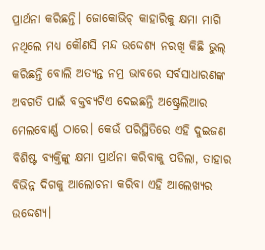ପ୍ରାର୍ଥନା କରିଛନ୍ତି। ଜୋକୋଭିଚ୍‍ କାହାରିକୁ କ୍ଷମା ମାଗି ନଥିଲେ ମଧ୍ୟ କୌଣସି ମନ୍ଦ ଉଦ୍ଦେଶ୍ୟ ନରଖି କିଛି ଭୁଲ୍‍ କରିଛନ୍ତି ବୋଲି ଅତ୍ୟନ୍ତ ନମ୍ର ଭାବରେ ସର୍ବସାଧାରଣଙ୍କ ଅବଗତି ପାଇଁ ବକ୍ତବ୍ୟଟିଏ ଦେଇଛନ୍ତି ଅଷ୍ଟ୍ରେଲିଆର ମେଲବୋର୍ଣ୍ଣ ଠାରେ। କେଉଁ ପରିସ୍ଥିତିରେ ଏହି ଦୁଇଜଣ ବିଶିଷ୍ଟ ବ୍ୟକ୍ତିଙ୍କୁ କ୍ଷମା ପ୍ରାର୍ଥନା କରିବାକୁ ପଡିଲା, ତାହାର ବିଭିନ୍ନ ଦିଗକୁ ଆଲୋଚନା କରିବା ଏହି ଆଲେଖ୍ୟର ଉଦ୍ଦେଶ୍ୟ।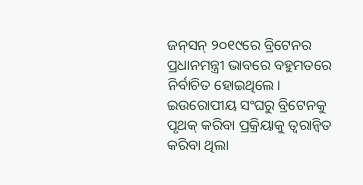ଜନ୍‍ସନ୍‍ ୨୦୧୯ରେ ବ୍ରିଟେନର ପ୍ରଧାନମନ୍ତ୍ରୀ ଭାବରେ ବହୁମତରେ ନିର୍ବାଚିତ ହୋଇଥିଲେ। ଇଉରୋପୀୟ ସଂଘରୁ ବ୍ରିଟେନକୁ ପୃଥକ୍‍ କରିବା ପ୍ରକ୍ରିୟାକୁ ତ୍ୱରାନ୍ୱିତ କରିବା ଥିଲା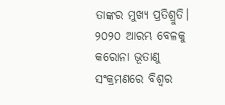ତାଙ୍କର ମୁଖ୍ୟ ପ୍ରତିଶ୍ରୁତି। ୨୦୨୦ ଆରମ୍ଭ ବେଳକୁ କରୋନା ଭୂତାଣୁ ସଂକ୍ରମଣରେ ବିଶ୍ୱର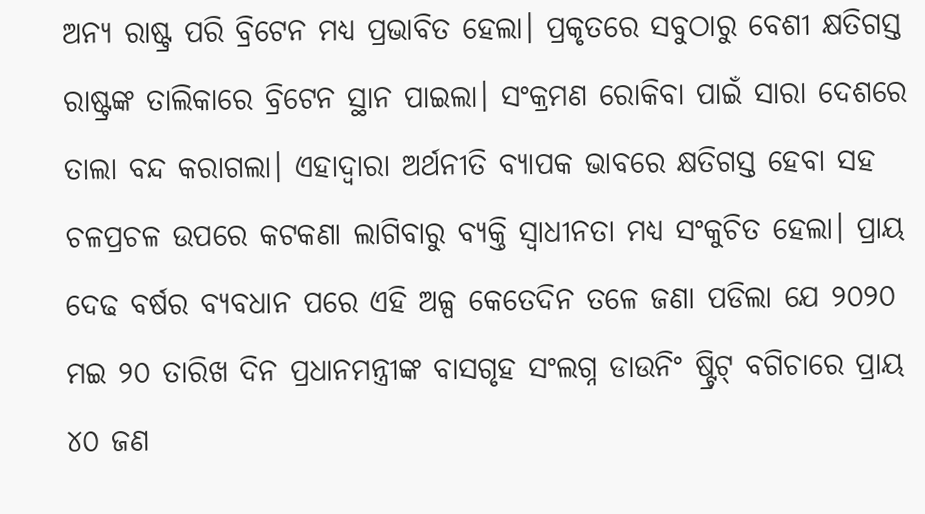ଅନ୍ୟ ରାଷ୍ଟ୍ର ପରି ବ୍ରିଟେନ ମଧ୍ୟ ପ୍ରଭାବିତ ହେଲା। ପ୍ରକୃତରେ ସବୁଠାରୁ ବେଶୀ କ୍ଷତିଗସ୍ତ ରାଷ୍ଟ୍ରଙ୍କ ତାଲିକାରେ ବ୍ରିଟେନ ସ୍ଥାନ ପାଇଲା। ସଂକ୍ରମଣ ରୋକିବା ପାଇଁ ସାରା ଦେଶରେ ତାଲା ବନ୍ଦ କରାଗଲା। ଏହାଦ୍ୱାରା ଅର୍ଥନୀତି ବ୍ୟାପକ ଭାବରେ କ୍ଷତିଗସ୍ତ ହେବା ସହ ଚଳପ୍ରଚଳ ଉପରେ କଟକଣା ଲାଗିବାରୁ ବ୍ୟକ୍ତି ସ୍ୱାଧୀନତା ମଧ୍ୟ ସଂକୁଚିତ ହେଲା। ପ୍ରାୟ ଦେଢ ବର୍ଷର ବ୍ୟବଧାନ ପରେ ଏହି ଅଳ୍ପ କେତେଦିନ ତଳେ ଜଣା ପଡିଲା ଯେ ୨୦୨୦ ମଇ ୨୦ ତାରିଖ ଦିନ ପ୍ରଧାନମନ୍ତ୍ରୀଙ୍କ ବାସଗୃହ ସଂଲଗ୍ନ ଡାଉନିଂ ଷ୍ଟ୍ରିଟ୍‍ ବଗିଚାରେ ପ୍ରାୟ ୪୦ ଜଣ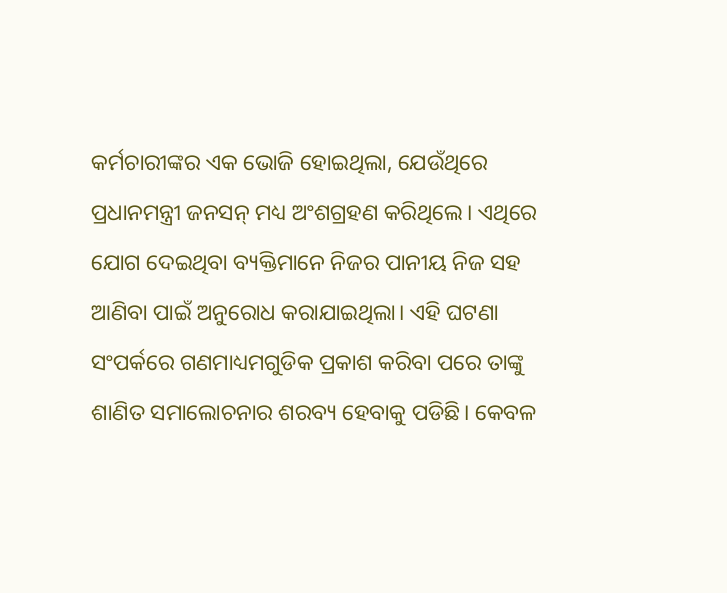କର୍ମଚାରୀଙ୍କର ଏକ ଭୋଜି ହୋଇଥିଲା, ଯେଉଁଥିରେ ପ୍ରଧାନମନ୍ତ୍ରୀ ଜନସନ୍‍ ମଧ୍ୟ ଅଂଶଗ୍ରହଣ କରିଥିଲେ। ଏଥିରେ ଯୋଗ ଦେଇଥିବା ବ୍ୟକ୍ତିମାନେ ନିଜର ପାନୀୟ ନିଜ ସହ ଆଣିବା ପାଇଁ ଅନୁରୋଧ କରାଯାଇଥିଲା। ଏହି ଘଟଣା ସଂପର୍କରେ ଗଣମାଧ୍ୟମଗୁଡିକ ପ୍ରକାଶ କରିବା ପରେ ତାଙ୍କୁ ଶାଣିତ ସମାଲୋଚନାର ଶରବ୍ୟ ହେବାକୁ ପଡିଛି। କେବଳ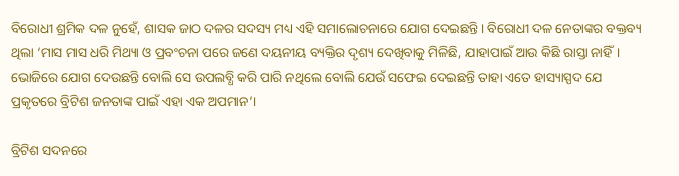ବିରୋଧୀ ଶ୍ରମିକ ଦଳ ନୁହେଁ, ଶାସକ ଜାଠ ଦଳର ସଦସ୍ୟ ମଧ୍ୟ ଏହି ସମାଲୋଚନାରେ ଯୋଗ ଦେଇଛନ୍ତି। ବିରୋଧୀ ଦଳ ନେତାଙ୍କର ବକ୍ତବ୍ୟ ଥିଲା ‘ମାସ ମାସ ଧରି ମିଥ୍ୟା ଓ ପ୍ରବଂଚନା ପରେ ଜଣେ ଦୟନୀୟ ବ୍ୟକ୍ତିର ଦୃଶ୍ୟ ଦେଖିବାକୁ ମିଳିଛି, ଯାହାପାଇଁ ଆଉ କିଛି ରାସ୍ତା ନାହିଁ। ଭୋଜିରେ ଯୋଗ ଦେଉଛନ୍ତି ବୋଲି ସେ ଉପଲବ୍ଧି କରି ପାରି ନଥିଲେ ବୋଲି ଯେଉଁ ସଫେଇ ଦେଇଛନ୍ତି ତାହା ଏତେ ହାସ୍ୟାସ୍ପଦ ଯେ ପ୍ରକୃତରେ ବ୍ରିଟିଶ ଜନତାଙ୍କ ପାଇଁ ଏହା ଏକ ଅପମାନ’।

ବ୍ରିଟିଶ ସଦନରେ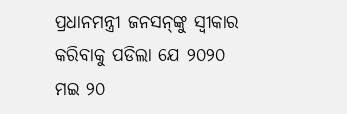ପ୍ରଧାନମନ୍ତ୍ରୀ ଜନସନ୍‍ଙ୍କୁ ସ୍ୱୀକାର କରିବାକୁ ପଡିଲା ଯେ ୨୦୨୦ ମଇ ୨୦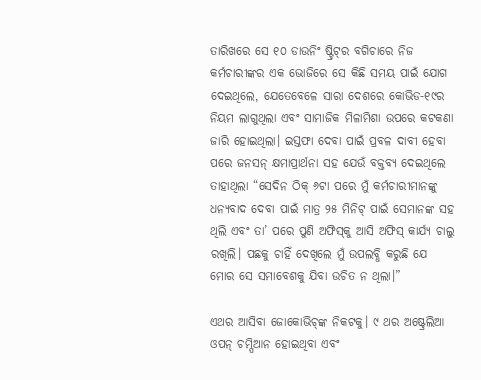ତାରିଖରେ ସେ ୧୦ ଡାଉନିଂ ଷ୍ଟ୍ରିଟ୍‍ର ବଗିଚାରେ ନିଜ କର୍ମଚାରୀଙ୍କର ଏକ ଭୋଜିରେ ସେ କିଛି ସମୟ ପାଇଁ ଯୋଗ ଦେଇଥିଲେ, ଯେତେବେଳେ ସାରା ଦେଶରେ କୋଭିଡ-୧୯ର ନିୟମ ଲାଗୁଥିଲା ଏବଂ ସାମାଜିକ ମିଳାମିଶା ଉପରେ କଟକଣା ଜାରି ହୋଇଥିଲା। ଇସ୍ତଫା ଦେବା ପାଇଁ ପ୍ରବଳ ଦାବୀ ହେବା ପରେ ଜନସନ୍‍ କ୍ଷମାପ୍ରାର୍ଥନା ସହ ଯେଉଁ ବକ୍ତବ୍ୟ ଦେଇଥିଲେ ତାହାଥିଲା “ସେଦିନ ଠିକ୍‍ ୬ଟା ପରେ ମୁଁ କର୍ମଚାରୀମାନଙ୍କୁ ଧନ୍ୟବାଦ ଦେବା ପାଇଁ ମାତ୍ର ୨୫ ମିନିଟ୍‍ ପାଇଁ ସେମାନଙ୍କ ସହ ଥିଲି ଏବଂ ତା’ ପରେ ପୁଣି ଅଫିସ୍‍କୁ ଆସି ଅଫିସ୍‍ କାର୍ଯ୍ୟ ଚାଲୁ ରଖିଲି। ପଛକୁ ଚାହିଁ ଦେଖିଲେ ମୁଁ ଉପଲବ୍ଧି କରୁଛି ଯେ ମୋର ସେ ସମାବେଶକୁ ଯିବା ଉଚିତ ନ ଥିଲା।”

ଏଥର ଆସିବା ଜୋକୋଭିଚ୍‍ଙ୍କ ନିକଟକୁ। ୯ ଥର ଅଷ୍ଟ୍ରେଲିଆ ଓପନ୍‍ ଚମ୍ପିଆନ ହୋଇଥିବା ଏବଂ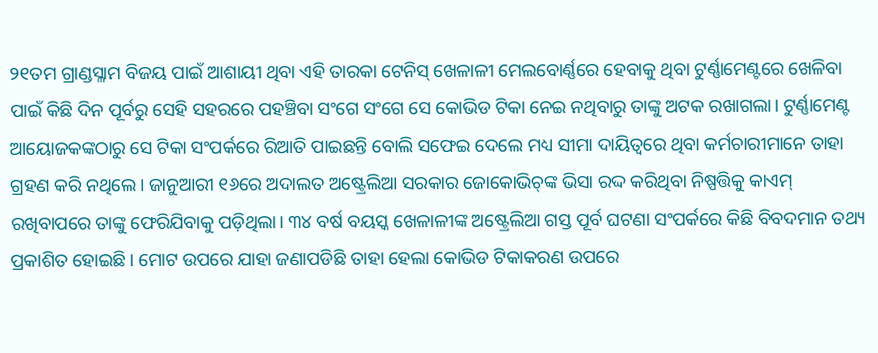୨୧ତମ ଗ୍ରାଣ୍ଡସ୍ଳାମ ବିଜୟ ପାଇଁ ଆଶାୟୀ ଥିବା ଏହି ତାରକା ଟେନିସ୍‍ ଖେଳାଳୀ ମେଲବୋର୍ଣ୍ଣରେ ହେବାକୁ ଥିବା ଟୁର୍ଣ୍ଣାମେଣ୍ଟରେ ଖେଳିବା ପାଇଁ କିଛି ଦିନ ପୂର୍ବରୁ ସେହି ସହରରେ ପହଞ୍ଚିବା ସଂଗେ ସଂଗେ ସେ କୋଭିଡ ଟିକା ନେଇ ନଥିବାରୁ ତାଙ୍କୁ ଅଟକ ରଖାଗଲା। ଟୁର୍ଣ୍ଣାମେଣ୍ଟ ଆୟୋଜକଙ୍କଠାରୁ ସେ ଟିକା ସଂପର୍କରେ ରିଆତି ପାଇଛନ୍ତି ବୋଲି ସଫେଇ ଦେଲେ ମଧ୍ୟ ସୀମା ଦାୟିତ୍ୱରେ ଥିବା କର୍ମଚାରୀମାନେ ତାହା ଗ୍ରହଣ କରି ନଥିଲେ। ଜାନୁଆରୀ ୧୬ରେ ଅଦାଲତ ଅଷ୍ଟ୍ରେଲିଆ ସରକାର ଜୋକୋଭିଚ୍‌ଙ୍କ ଭିସା ରଦ୍ଦ କରିଥିବା ନିଷ୍ପତ୍ତିକୁ କାଏମ୍‌ ରଖିବାପରେ ତାଙ୍କୁ ଫେରିଯିବାକୁ ପଡ଼ିଥିଲା। ୩୪ ବର୍ଷ ବୟସ୍କ ଖେଳାଳୀଙ୍କ ଅଷ୍ଟ୍ରେଲିଆ ଗସ୍ତ ପୂର୍ବ ଘଟଣା ସଂପର୍କରେ କିଛି ବିବଦମାନ ତଥ୍ୟ ପ୍ରକାଶିତ ହୋଇଛି। ମୋଟ ଉପରେ ଯାହା ଜଣାପଡିଛି ତାହା ହେଲା କୋଭିଡ ଟିକାକରଣ ଉପରେ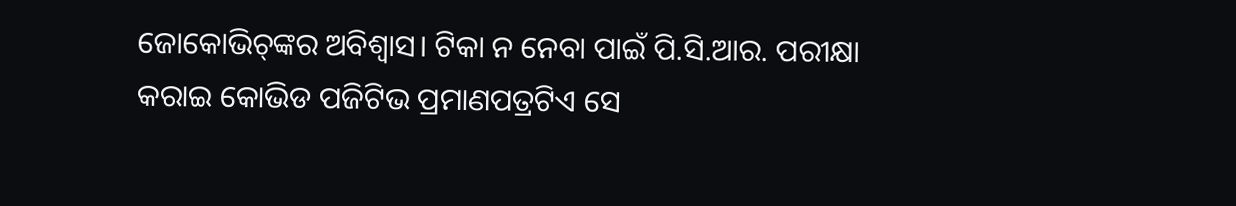ଜୋକୋଭିଚ୍‍ଙ୍କର ଅବିଶ୍ୱାସ। ଟିକା ନ ନେବା ପାଇଁ ପି.ସି.ଆର. ପରୀକ୍ଷା କରାଇ କୋଭିଡ ପଜିଟିଭ ପ୍ରମାଣପତ୍ରଟିଏ ସେ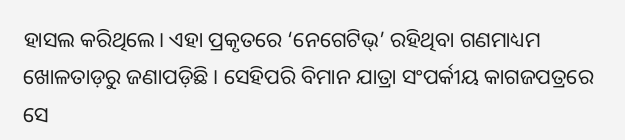ହାସଲ କରିଥିଲେ। ଏହା ପ୍ରକୃତରେ ‘ନେଗେଟିଭ୍‌’ ରହିଥିବା ଗଣମାଧ୍ୟମ ଖୋଳତାଡ଼ରୁ ଜଣାପଡ଼ିଛି। ସେହିପରି ବିମାନ ଯାତ୍ରା ସଂପର୍କୀୟ କାଗଜପତ୍ରରେ ସେ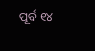ପୂର୍ବ ୧୪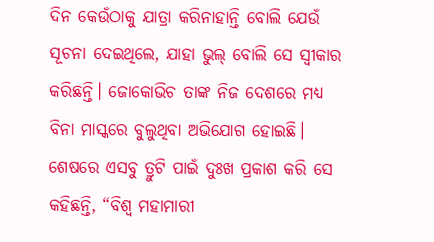ଦିନ କେଉଁଠାକୁ ଯାତ୍ରା କରିନାହାନ୍ତି ବୋଲି ଯେଉଁ ସୂଚନା ଦେଇଥିଲେ, ଯାହା ଭୁଲ୍‍ ବୋଲି ସେ ସ୍ୱୀକାର କରିଛନ୍ତି। ଜୋକୋଭିଚ ତାଙ୍କ ନିଜ ଦେଶରେ ମଧ୍ୟ ବିନା ମାସ୍କରେ ବୁଲୁଥିବା ଅଭିଯୋଗ ହୋଇଛି। ଶେଷରେ ଏସବୁ ତ୍ରୁଟି ପାଇଁ ଦୁଃଖ ପ୍ରକାଶ କରି ସେ କହିଛନ୍ତି, “ବିଶ୍ୱ ମହାମାରୀ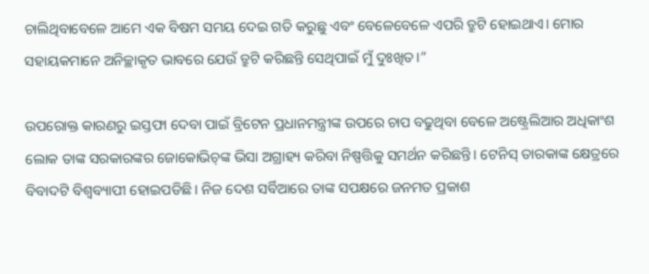ଚାଲିଥିବାବେଳେ ଆମେ ଏକ ବିଷମ ସମୟ ଦେଇ ଗତି କରୁଛୁ ଏବଂ ବେଳେବେଳେ ଏପରି ତ୍ରୁଟି ହୋଇଥାଏ। ମୋର ସହାୟକମାନେ ଅନିଚ୍ଛାକୃତ ଭାବରେ ଯେଉଁ ତ୍ରୁଟି କରିଛନ୍ତି ସେଥିପାଇଁ ମୁଁ ଦୁଃଖିତ।”

ଉପରୋକ୍ତ କାରଣରୁ ଇସ୍ତଫା ଦେବା ପାଇଁ ବ୍ରିଟେନ ପ୍ରଧାନମନ୍ତ୍ରୀଙ୍କ ଉପରେ ଚାପ ବଢୁଥିବା ବେଳେ ଅଷ୍ଟ୍ରେଲିଆର ଅଧିକାଂଶ ଲୋକ ତାଙ୍କ ସରକାରଙ୍କର ଜୋକୋଭିଚ୍‍ଙ୍କ ଭିସା ଅଗ୍ରାହ୍ୟ କରିବା ନିଷ୍ପତ୍ତିକୁ ସମର୍ଥନ କରିଛନ୍ତି। ଟେନିସ୍‍ ତାରକାଙ୍କ କ୍ଷେତ୍ରରେ ବିବାଦଟି ବିଶ୍ୱବ୍ୟାପୀ ହୋଇପଡିଛି। ନିଜ ଦେଶ ସର୍ବିଆରେ ତାଙ୍କ ସପକ୍ଷରେ ଜନମତ ପ୍ରକାଶ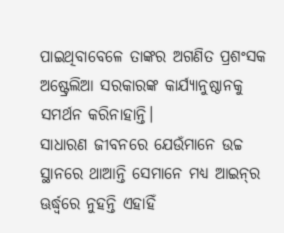ପାଇଥିବାବେଳେ ତାଙ୍କର ଅଗଣିତ ପ୍ରଶଂସକ ଅଷ୍ଟ୍ରେଲିଆ ସରକାରଙ୍କ କାର୍ଯ୍ୟାନୁଷ୍ଠାନକୁ ସମର୍ଥନ କରିନାହାନ୍ତି।
ସାଧାରଣ ଜୀବନରେ ଯେଉଁମାନେ ଉଚ୍ଚ ସ୍ଥାନରେ ଥାଆନ୍ତି ସେମାନେ ମଧ୍ୟ ଆଇନ୍‍ର ଊର୍ଦ୍ଧ୍ବରେ ନୁହନ୍ତି ଏହାହିଁ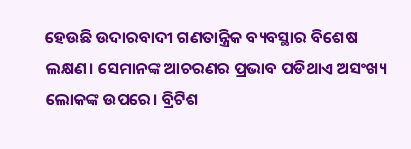ହେଉଛି ଉଦାରବାଦୀ ଗଣତାନ୍ତ୍ରିକ ବ୍ୟବସ୍ଥାର ବିଶେଷ ଲକ୍ଷଣ। ସେମାନଙ୍କ ଆଚରଣର ପ୍ରଭାବ ପଡିଥାଏ ଅସଂଖ୍ୟ ଲୋକଙ୍କ ଉପରେ। ବ୍ରିଟିଶ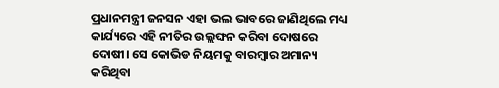ପ୍ରଧାନମନ୍ତ୍ରୀ ଜନସନ ଏହା ଭଲ ଭାବରେ ଜାଣିଥିଲେ ମଧ୍ୟ କାର୍ଯ୍ୟରେ ଏହି ନୀତିର ଉଲ୍ଲଙ୍ଘନ କରିବା ଦୋଷରେ ଦୋଷୀ। ସେ କୋଭିଡ ନିୟମକୁ ବାରମ୍ବାର ଅମାନ୍ୟ କରିଥିବା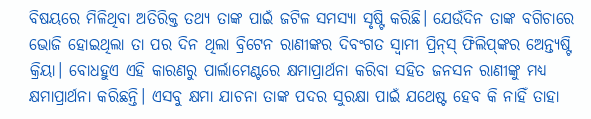ବିଷୟରେ ମିଳିଥିବା ଅତିରିକ୍ତ ତଥ୍ୟ ତାଙ୍କ ପାଇଁ ଜଟିଳ ସମସ୍ୟା ସୃଷ୍ଟି କରିଛି। ଯେଉଁଦିନ ତାଙ୍କ ବଗିଚାରେ ଭୋଜି ହୋଇଥିଲା ତା ପର ଦିନ ଥିଲା ବ୍ରିଟେନ ରାଣୀଙ୍କର ଦିବଂଗତ ସ୍ୱାମୀ ପ୍ରିନ୍‍ସ୍‍ ଫିଲିପ୍‍ଙ୍କର ଅ‌େ‌ନ୍ତ୍ୟଷ୍ଟି କ୍ରିୟା। ବୋଧହୁଏ ଏହି କାରଣରୁ ପାର୍ଲାମେଣ୍ଟରେ କ୍ଷମାପ୍ରାର୍ଥନା କରିବା ସହିତ ଜନସନ ରାଣୀଙ୍କୁ ମଧ୍ୟ କ୍ଷମାପ୍ରାର୍ଥନା କରିଛନ୍ତି। ଏସବୁ କ୍ଷମା ଯାଚନା ତାଙ୍କ ପଦର ସୁରକ୍ଷା ପାଇଁ ଯଥେଷ୍ଟ ହେବ କି ନାହିଁ ତାହା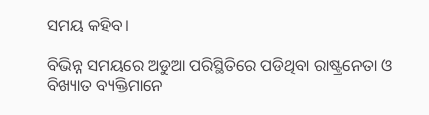ସମୟ କହିବ।

ବିଭିନ୍ନ ସମୟରେ ଅଡୁଆ ପରିସ୍ଥିତିରେ ପଡିଥିବା ରାଷ୍ଟ୍ରନେତା ଓ ବିଖ୍ୟାତ ବ୍ୟକ୍ତିମାନେ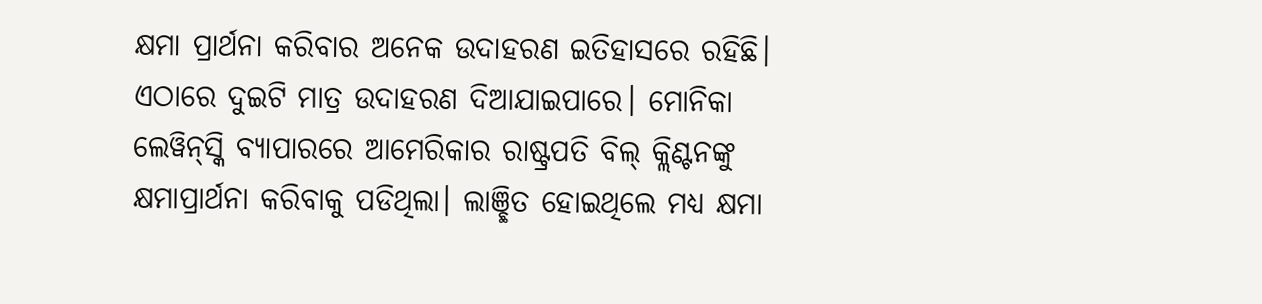କ୍ଷମା ପ୍ରାର୍ଥନା କରିବାର ଅନେକ ଉଦାହରଣ ଇତିହାସରେ ରହିଛି। ଏଠାରେ ଦୁଇଟି ମାତ୍ର ଉଦାହରଣ ଦିଆଯାଇପାରେ। ମୋନିକା ଲେୱିନ୍‍ସ୍କି ବ୍ୟାପାରରେ ଆମେରିକାର ରାଷ୍ଟ୍ରପତି ବିଲ୍‌ କ୍ଲିଣ୍ଟନଙ୍କୁ କ୍ଷମାପ୍ରାର୍ଥନା କରିବାକୁ ପଡିଥିଲା। ଲାଞ୍ଛିତ ହୋଇଥିଲେ ମଧ୍ୟ କ୍ଷମା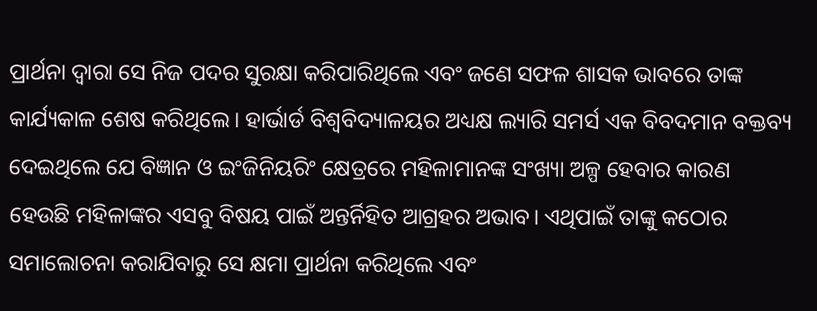ପ୍ରାର୍ଥନା ଦ୍ୱାରା ସେ ନିଜ ପଦର ସୁରକ୍ଷା କରିପାରିଥିଲେ ଏବଂ ଜଣେ ସଫଳ ଶାସକ ଭାବରେ ତାଙ୍କ କାର୍ଯ୍ୟକାଳ ଶେଷ କରିଥିଲେ। ହାର୍ଭାର୍ଡ ବିଶ୍ୱବିଦ୍ୟାଳୟର ଅଧ୍ୟକ୍ଷ ଲ୍ୟାରି ସମର୍ସ ଏକ ବିବଦମାନ ବକ୍ତବ୍ୟ ଦେଇଥିଲେ ଯେ ବିଜ୍ଞାନ ଓ ଇଂଜିନିୟରିଂ କ୍ଷେତ୍ରରେ ମହିଳାମାନଙ୍କ ସଂଖ୍ୟା ଅଳ୍ପ ହେବାର କାରଣ ହେଉଛି ମହିଳାଙ୍କର ଏସବୁ ବିଷୟ ପାଇଁ ଅନ୍ତର୍ନିହିତ ଆଗ୍ରହର ଅଭାବ। ଏଥିପାଇଁ ତାଙ୍କୁ କଠୋର ସମାଲୋଚନା କରାଯିବାରୁ ସେ କ୍ଷମା ପ୍ରାର୍ଥନା କରିଥିଲେ ଏବଂ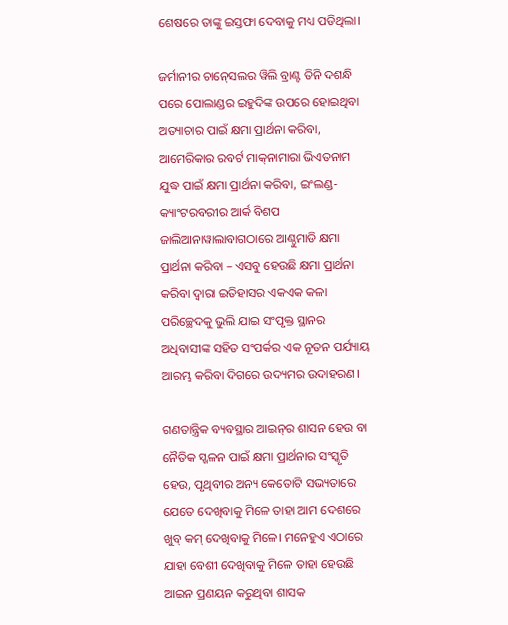ଶେଷରେ ତାଙ୍କୁ ଇସ୍ତଫା ଦେବାକୁ ମଧ୍ୟ ପଡିଥିଲା।

ଜର୍ମାନୀର ଚାନ୍‍ସେଲର ୱିଲି ବ୍ରାଣ୍ଟ ତିନି ଦଶନ୍ଧି ପରେ ପୋଲାଣ୍ଡର ଇହୁଦିଙ୍କ ଉପରେ ହୋଇଥିବା ଅତ୍ୟାଚାର ପାଇଁ କ୍ଷମା ପ୍ରାର୍ଥନା କରିବା, ଆମେରିକାର ରବର୍ଟ ମାକ୍‍ନାମାରା ଭିଏତନାମ ଯୁଦ୍ଧ ପାଇଁ କ୍ଷମା ପ୍ରାର୍ଥନା କରିବା, ଇଂଲଣ୍ଡ- କ୍ୟାଂଟରବରୀର ଆର୍କ ବିଶପ ଜାଲିଆନାୱାଲାବାଗଠାରେ ଆଣ୍ଠୁମାଡି କ୍ଷମା ପ୍ରାର୍ଥନା କରିବା – ଏସବୁ ହେଉଛି କ୍ଷମା ପ୍ରାର୍ଥନା କରିବା ଦ୍ୱାରା ଇତିହାସର ଏକଏକ କଳା ପରିଚ୍ଛେଦକୁ ଭୁଲି ଯାଇ ସଂପୃକ୍ତ ସ୍ଥାନର ଅଧିବାସୀଙ୍କ ସହିତ ସଂପର୍କର ଏକ ନୂତନ ପର୍ଯ୍ୟାୟ ଆରମ୍ଭ କରିବା ଦିଗରେ ଉଦ୍ୟମର ଉଦାହରଣ।

ଗଣତାନ୍ତ୍ରିକ ବ୍ୟବସ୍ଥାର ଆଇନ୍‍ର ଶାସନ ହେଉ ବା ନୈତିକ ସ୍ଖଳନ ପାଇଁ କ୍ଷମା ପ୍ରାର୍ଥନାର ସଂସ୍କୃତି ହେଉ, ପୃଥିବୀର ଅନ୍ୟ କେତୋଟି ସଭ୍ୟତାରେ ଯେତେ ଦେଖିବାକୁ ମିଳେ ତାହା ଆମ ଦେଶରେ ଖୁବ୍‍ କମ୍‍ ଦେଖିବାକୁ ମିଳେ। ମନେହୁଏ ଏଠାରେ ଯାହା ବେଶୀ ଦେଖିବାକୁ ମିଳେ ତାହା ହେଉଛି ଆଇନ ପ୍ରଣୟନ କରୁଥିବା ଶାସକ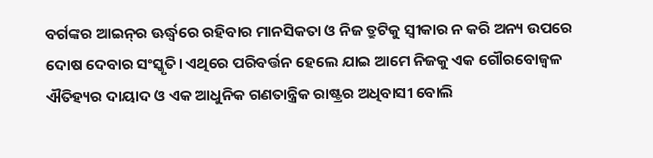ବର୍ଗଙ୍କର ଆଇନ୍‍ର ଊର୍ଦ୍ଧ୍ବରେ ରହିବାର ମାନସିକତା ଓ ନିଜ ତ୍ରୁଟିକୁ ସ୍ୱୀକାର ନ କରି ଅନ୍ୟ ଉପରେ ଦୋଷ ଦେବାର ସଂସ୍କୃତି। ଏଥିରେ ପରିବର୍ତ୍ତନ ହେଲେ ଯାଇ ଆମେ ନିଜକୁ ଏକ ଗୌରବୋଜ୍ୱଳ ଐତିହ୍ୟର ଦାୟାଦ ଓ ଏକ ଆଧୁନିକ ଗଣତାନ୍ତ୍ରିକ ରାଷ୍ଟ୍ରର ଅଧିବାସୀ ବୋଲି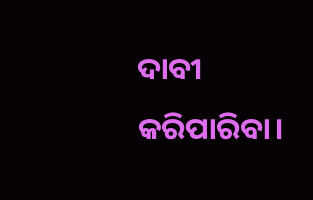ଦାବୀ କରିପାରିବା।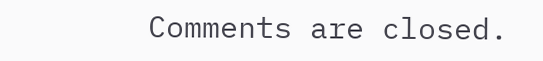Comments are closed.